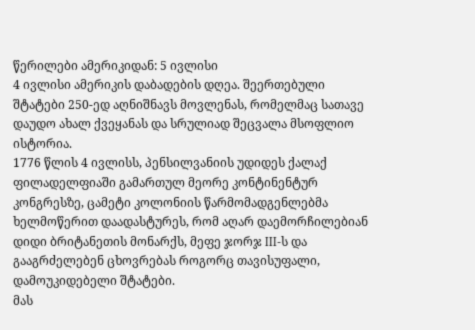წერილები ამერიკიდან: 5 ივლისი
4 ივლისი ამერიკის დაბადების დღეა. შეერთებული შტატები 250-ედ აღნიშნავს მოვლენას, რომელმაც სათავე დაუდო ახალ ქვეყანას და სრულიად შეცვალა მსოფლიო ისტორია.
1776 წლის 4 ივლისს, პენსილვანიის უდიდეს ქალაქ ფილადელფიაში გამართულ მეორე კონტინენტურ კონგრესზე, ცამეტი კოლონიის წარმომადგენლებმა ხელმოწერით დაადასტურეს, რომ აღარ დაემორჩილებიან დიდი ბრიტანეთის მონარქს, მეფე ჯორჯ III-ს და გააგრძელებენ ცხოვრებას როგორც თავისუფალი, დამოუკიდებელი შტატები.
მას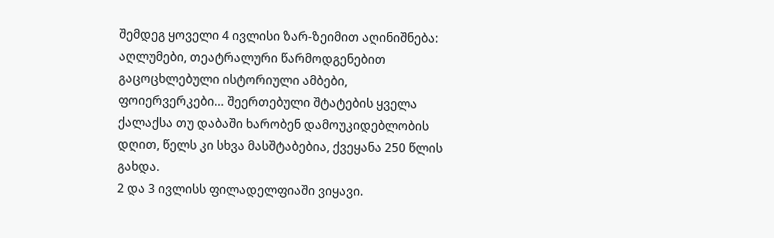შემდეგ ყოველი 4 ივლისი ზარ-ზეიმით აღინიშნება: აღლუმები, თეატრალური წარმოდგენებით გაცოცხლებული ისტორიული ამბები, ფოიერვერკები… შეერთებული შტატების ყველა ქალაქსა თუ დაბაში ხარობენ დამოუკიდებლობის დღით, წელს კი სხვა მასშტაბებია, ქვეყანა 250 წლის გახდა.
2 და 3 ივლისს ფილადელფიაში ვიყავი.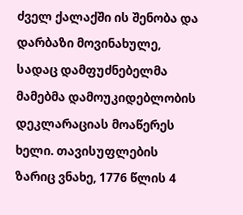ძველ ქალაქში ის შენობა და დარბაზი მოვინახულე, სადაც დამფუძნებელმა მამებმა დამოუკიდებლობის დეკლარაციას მოაწერეს ხელი. თავისუფლების ზარიც ვნახე, 1776 წლის 4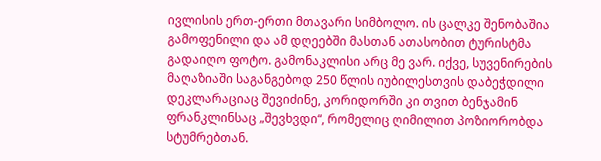ივლისის ერთ-ერთი მთავარი სიმბოლო. ის ცალკე შენობაშია გამოფენილი და ამ დღეებში მასთან ათასობით ტურისტმა გადაიღო ფოტო. გამონაკლისი არც მე ვარ. იქვე, სუვენირების მაღაზიაში საგანგებოდ 250 წლის იუბილესთვის დაბეჭდილი დეკლარაციაც შევიძინე, კორიდორში კი თვით ბენჯამინ ფრანკლინსაც „შევხვდი“, რომელიც ღიმილით პოზიორობდა სტუმრებთან.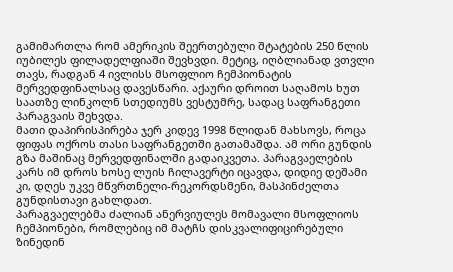გამიმართლა რომ ამერიკის შეერთებული შტატების 250 წლის იუბილეს ფილადელფიაში შევხვდი. მეტიც, იღბლიანად ვთვლი თავს, რადგან 4 ივლისს მსოფლიო ჩემპიონატის მერვედფინალსაც დავესწარი. აქაური დროით საღამოს ხუთ საათზე ლინკოლნ სთედიუმს ვესტუმრე, სადაც საფრანგეთი პარაგვაის შეხვდა.
მათი დაპირისპირება ჯერ კიდევ 1998 წლიდან მახსოვს, როცა ფიფას ოქროს თასი საფრანგეთში გათამაშდა. ამ ორი გუნდის გზა მაშინაც მერვედფინალში გადაიკვეთა. პარაგვაელების კარს იმ დროს ხოსე ლუის ჩილავერტი იცავდა, დიდიე დეშამი კი, დღეს უკვე მწვრთნელი-რეკორდსმენი, მასპინძელთა გუნდისთავი გახლდათ.
პარაგვაელებმა ძალიან ანერვიულეს მომავალი მსოფლიოს ჩემპიონები, რომლებიც იმ მატჩს დისკვალიფიცირებული ზინედინ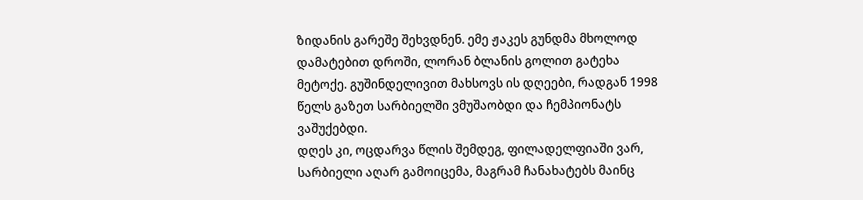ზიდანის გარეშე შეხვდნენ. ემე ჟაკეს გუნდმა მხოლოდ დამატებით დროში, ლორან ბლანის გოლით გატეხა მეტოქე. გუშინდელივით მახსოვს ის დღეები, რადგან 1998 წელს გაზეთ სარბიელში ვმუშაობდი და ჩემპიონატს ვაშუქებდი.
დღეს კი, ოცდარვა წლის შემდეგ, ფილადელფიაში ვარ, სარბიელი აღარ გამოიცემა, მაგრამ ჩანახატებს მაინც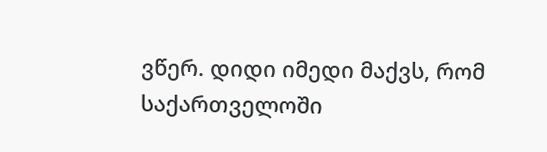ვწერ. დიდი იმედი მაქვს, რომ საქართველოში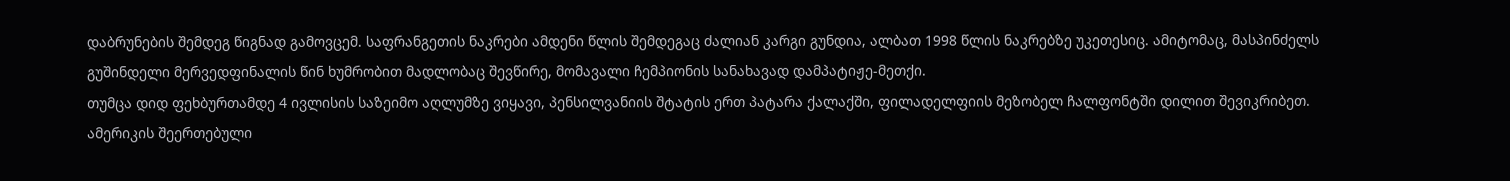დაბრუნების შემდეგ წიგნად გამოვცემ. საფრანგეთის ნაკრები ამდენი წლის შემდეგაც ძალიან კარგი გუნდია, ალბათ 1998 წლის ნაკრებზე უკეთესიც. ამიტომაც, მასპინძელს გუშინდელი მერვედფინალის წინ ხუმრობით მადლობაც შევწირე, მომავალი ჩემპიონის სანახავად დამპატიჟე-მეთქი.
თუმცა დიდ ფეხბურთამდე 4 ივლისის საზეიმო აღლუმზე ვიყავი, პენსილვანიის შტატის ერთ პატარა ქალაქში, ფილადელფიის მეზობელ ჩალფონტში დილით შევიკრიბეთ.
ამერიკის შეერთებული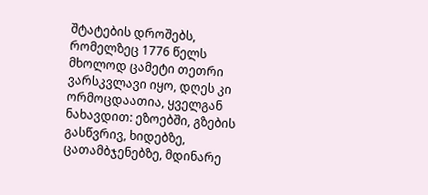შტატების დროშებს, რომელზეც 1776 წელს მხოლოდ ცამეტი თეთრი ვარსკვლავი იყო, დღეს კი ორმოცდაათია, ყველგან ნახავდით: ეზოებში, გზების გასწვრივ, ხიდებზე, ცათამბჯენებზე, მდინარე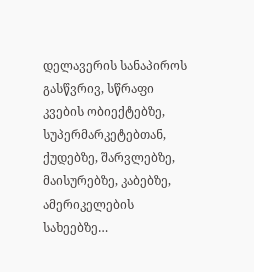დელავერის სანაპიროს გასწვრივ, სწრაფი კვების ობიექტებზე, სუპერმარკეტებთან, ქუდებზე, შარვლებზე, მაისურებზე, კაბებზე, ამერიკელების სახეებზე…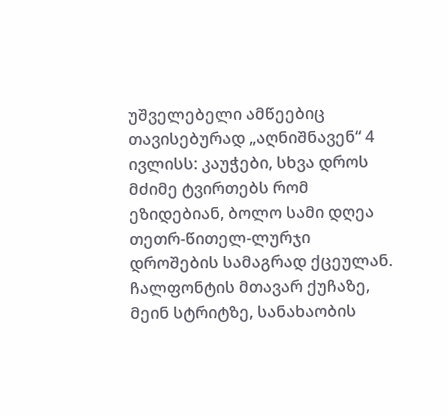უშველებელი ამწეებიც თავისებურად „აღნიშნავენ“ 4 ივლისს: კაუჭები, სხვა დროს მძიმე ტვირთებს რომ ეზიდებიან, ბოლო სამი დღეა თეთრ-წითელ-ლურჯი დროშების სამაგრად ქცეულან.
ჩალფონტის მთავარ ქუჩაზე, მეინ სტრიტზე, სანახაობის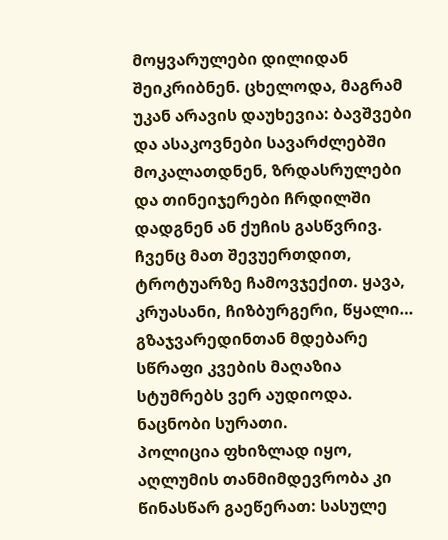მოყვარულები დილიდან შეიკრიბნენ. ცხელოდა, მაგრამ უკან არავის დაუხევია: ბავშვები და ასაკოვნები სავარძლებში მოკალათდნენ, ზრდასრულები და თინეიჯერები ჩრდილში დადგნენ ან ქუჩის გასწვრივ. ჩვენც მათ შევუერთდით, ტროტუარზე ჩამოვჯექით. ყავა, კრუასანი, ჩიზბურგერი, წყალი… გზაჯვარედინთან მდებარე სწრაფი კვების მაღაზია სტუმრებს ვერ აუდიოდა. ნაცნობი სურათი.
პოლიცია ფხიზლად იყო, აღლუმის თანმიმდევრობა კი წინასწარ გაეწერათ: სასულე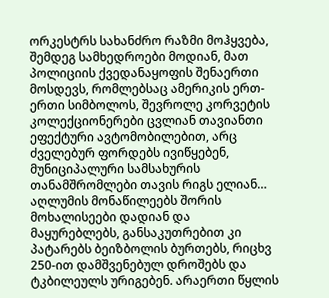ორკესტრს სახანძრო რაზმი მოჰყვება, შემდეგ სამხედროები მოდიან, მათ პოლიციის ქვედანაყოფის შენაერთი მოსდევს, რომლებსაც ამერიკის ერთ-ერთი სიმბოლოს, შევროლე კორვეტის კოლექციონერები ცვლიან თავიანთი ეფექტური ავტომობილებით, არც ძველებურ ფორდებს ივიწყებენ, მუნიციპალური სამსახურის თანამშრომლები თავის რიგს ელიან… აღლუმის მონაწილეებს შორის მოხალისეები დადიან და მაყურებლებს, განსაკუთრებით კი პატარებს ბეიზბოლის ბურთებს, რიცხვ 250-ით დამშვენებულ დროშებს და ტკბილეულს ურიგებენ. არაერთი წყლის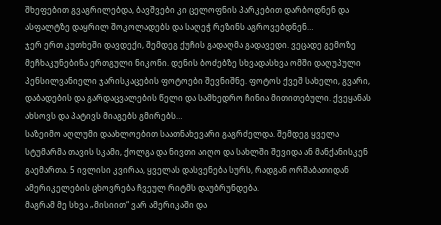შხეფებით გვაგრილებდა, ბავშვები კი ცელოფნის პარკებით დარბოდნენ და ასფალტზე დაყრილ შოკოლადებს და საღეჭ რეზინს აგროვებდნენ…
ჯერ ერთ კუთხეში დავდექი, შემდეგ ქუჩის გადაღმა გადავედი. ვეცადე გემოზე მეჩხაკუნებინა ერთგული ნიკონი. დენის ბოძებზე სხვადასხვა ომში დაღუპული პენსილვანიელი ჯარისკაცების ფოტოები შევნიშნე. ფოტოს ქვეშ სახელი, გვარი, დაბადების და გარდაცვალების წელი და სამხედრო ჩინია მითითებული. ქვეყანას ახსოვს და პატივს მიაგებს გმირებს…
საზეიმო აღლუმი დაახლოებით საათნახევარი გაგრძელდა. შემდეგ ყველა სტუმარმა თავის სკამი, ქოლგა და ნივთი აიღო და სახლში შევიდა ან მანქანისკენ გაემართა. 5 ივლისი კვირაა, ყველას დასვენება სურს, რადგან ორშაბათიდან ამერიკელების ცხოვრება ჩვეულ რიტმს დაუბრუნდება.
მაგრამ მე სხვა „მისიით“ ვარ ამერიკაში და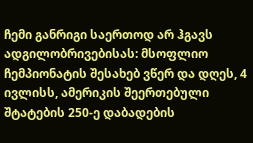ჩემი განრიგი საერთოდ არ ჰგავს ადგილობრივებისას: მსოფლიო ჩემპიონატის შესახებ ვწერ და დღეს, 4 ივლისს, ამერიკის შეერთებული შტატების 250-ე დაბადების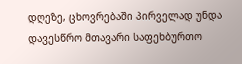დღეზე, ცხოვრებაში პირველად უნდა დავესწრო მთავარი საფეხბურთო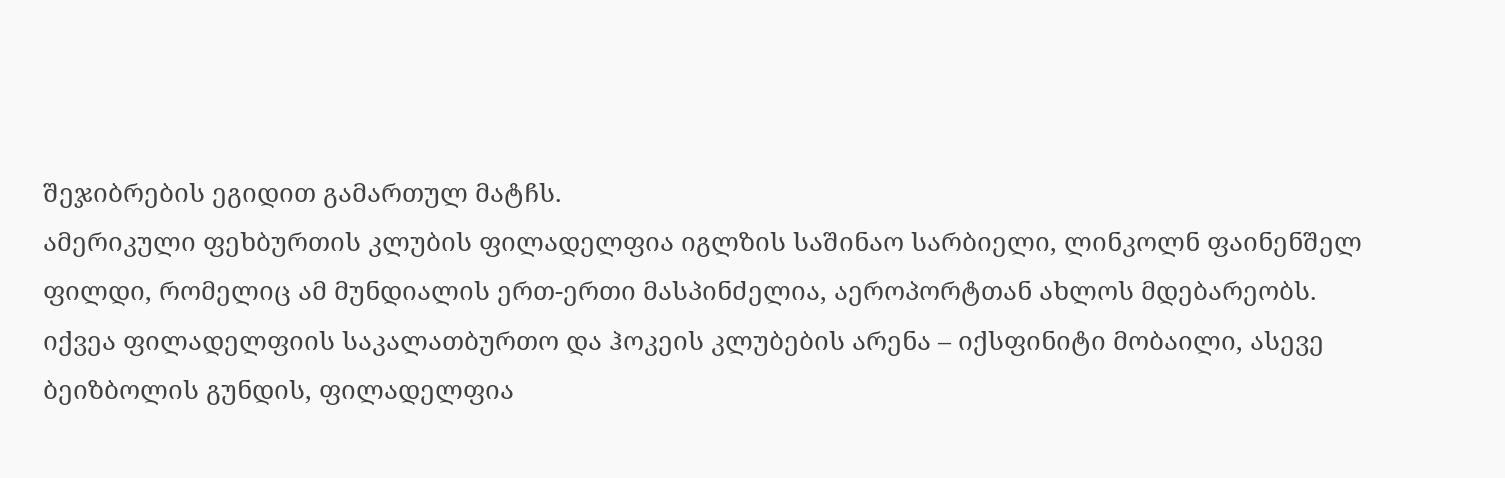შეჯიბრების ეგიდით გამართულ მატჩს.
ამერიკული ფეხბურთის კლუბის ფილადელფია იგლზის საშინაო სარბიელი, ლინკოლნ ფაინენშელ ფილდი, რომელიც ამ მუნდიალის ერთ-ერთი მასპინძელია, აეროპორტთან ახლოს მდებარეობს. იქვეა ფილადელფიის საკალათბურთო და ჰოკეის კლუბების არენა – იქსფინიტი მობაილი, ასევე ბეიზბოლის გუნდის, ფილადელფია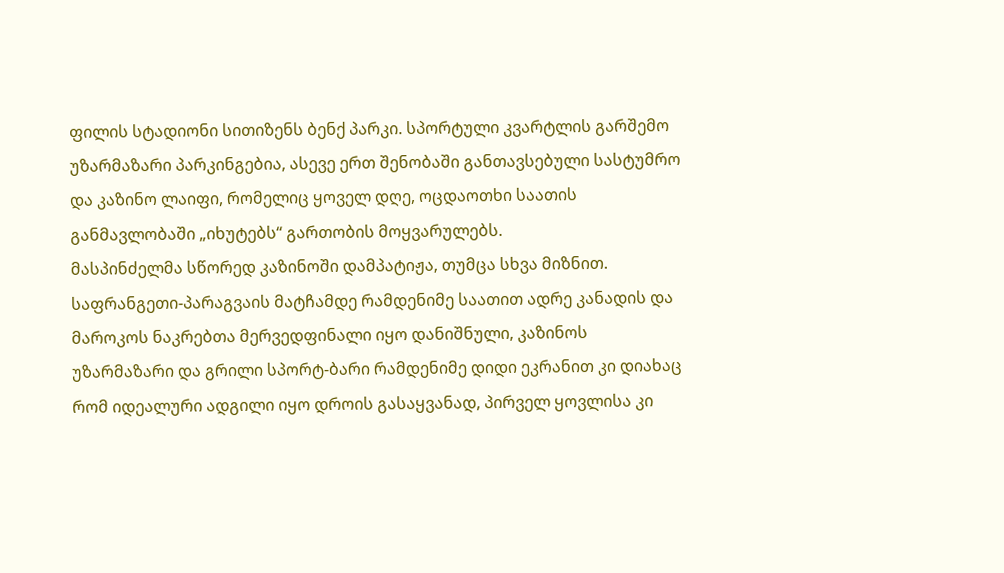ფილის სტადიონი სითიზენს ბენქ პარკი. სპორტული კვარტლის გარშემო უზარმაზარი პარკინგებია, ასევე ერთ შენობაში განთავსებული სასტუმრო და კაზინო ლაიფი, რომელიც ყოველ დღე, ოცდაოთხი საათის განმავლობაში „იხუტებს“ გართობის მოყვარულებს.
მასპინძელმა სწორედ კაზინოში დამპატიჟა, თუმცა სხვა მიზნით. საფრანგეთი-პარაგვაის მატჩამდე რამდენიმე საათით ადრე კანადის და მაროკოს ნაკრებთა მერვედფინალი იყო დანიშნული, კაზინოს უზარმაზარი და გრილი სპორტ-ბარი რამდენიმე დიდი ეკრანით კი დიახაც რომ იდეალური ადგილი იყო დროის გასაყვანად, პირველ ყოვლისა კი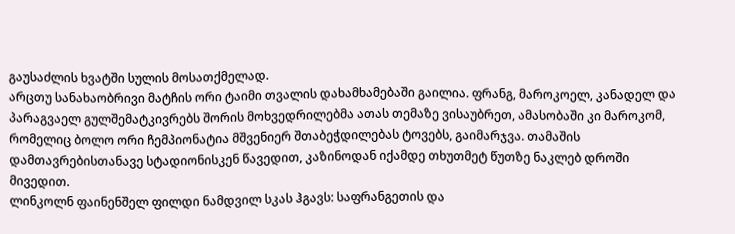გაუსაძლის ხვატში სულის მოსათქმელად.
არცთუ სანახაობრივი მატჩის ორი ტაიმი თვალის დახამხამებაში გაილია. ფრანგ, მაროკოელ, კანადელ და პარაგვაელ გულშემატკივრებს შორის მოხვედრილებმა ათას თემაზე ვისაუბრეთ, ამასობაში კი მაროკომ, რომელიც ბოლო ორი ჩემპიონატია მშვენიერ შთაბეჭდილებას ტოვებს, გაიმარჯვა. თამაშის დამთავრებისთანავე სტადიონისკენ წავედით, კაზინოდან იქამდე თხუთმეტ წუთზე ნაკლებ დროში მივედით.
ლინკოლნ ფაინენშელ ფილდი ნამდვილ სკას ჰგავს: საფრანგეთის და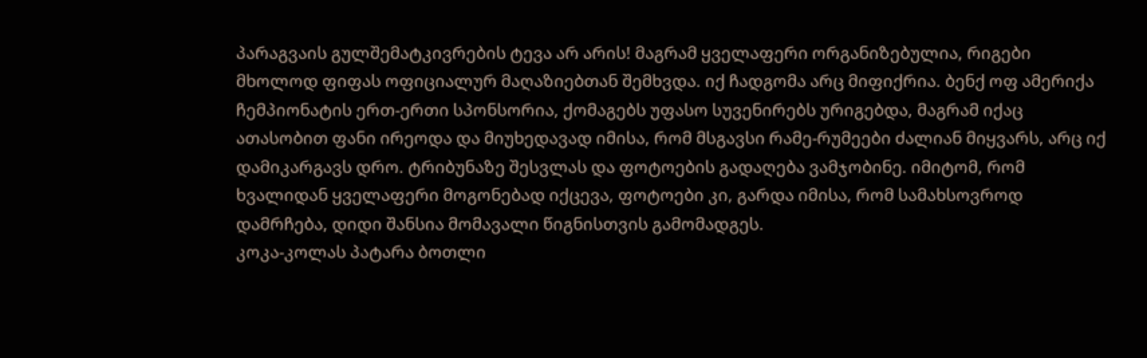პარაგვაის გულშემატკივრების ტევა არ არის! მაგრამ ყველაფერი ორგანიზებულია, რიგები მხოლოდ ფიფას ოფიციალურ მაღაზიებთან შემხვდა. იქ ჩადგომა არც მიფიქრია. ბენქ ოფ ამერიქა ჩემპიონატის ერთ-ერთი სპონსორია, ქომაგებს უფასო სუვენირებს ურიგებდა, მაგრამ იქაც ათასობით ფანი ირეოდა და მიუხედავად იმისა, რომ მსგავსი რამე-რუმეები ძალიან მიყვარს, არც იქ დამიკარგავს დრო. ტრიბუნაზე შესვლას და ფოტოების გადაღება ვამჯობინე. იმიტომ, რომ ხვალიდან ყველაფერი მოგონებად იქცევა, ფოტოები კი, გარდა იმისა, რომ სამახსოვროდ დამრჩება, დიდი შანსია მომავალი წიგნისთვის გამომადგეს.
კოკა-კოლას პატარა ბოთლი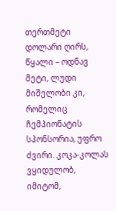თერთმეტი დოლარი ღირს, წყალი – ოდნავ მეტი, ლუდი მიშელობი კი, რომელიც ჩემპიონატის სპონსორია, უფრო ძვირი. კოკა-კოლას ვყიდულობ, იმიტომ,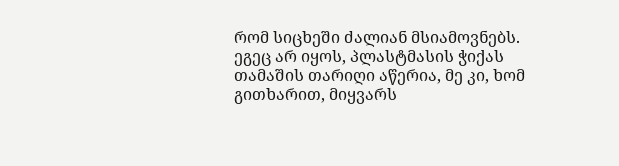რომ სიცხეში ძალიან მსიამოვნებს. ეგეც არ იყოს, პლასტმასის ჭიქას თამაშის თარიღი აწერია, მე კი, ხომ გითხარით, მიყვარს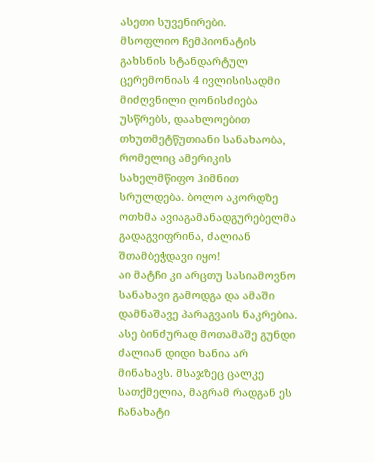ასეთი სუვენირები.
მსოფლიო ჩემპიონატის გახსნის სტანდარტულ ცერემონიას 4 ივლისისადმი მიძღვნილი ღონისძიება უსწრებს, დაახლოებით თხუთმეტწუთიანი სანახაობა, რომელიც ამერიკის სახელმწიფო ჰიმნით სრულდება. ბოლო აკორდზე ოთხმა ავიაგამანადგურებელმა გადაგვიფრინა, ძალიან შთამბეჭდავი იყო!
აი მატჩი კი არცთუ სასიამოვნო სანახავი გამოდგა და ამაში დამნაშავე პარაგვაის ნაკრებია. ასე ბინძურად მოთამაშე გუნდი ძალიან დიდი ხანია არ მინახავს. მსაჯზეც ცალკე სათქმელია, მაგრამ რადგან ეს ჩანახატი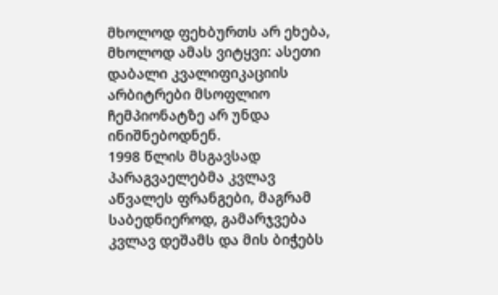მხოლოდ ფეხბურთს არ ეხება, მხოლოდ ამას ვიტყვი: ასეთი დაბალი კვალიფიკაციის არბიტრები მსოფლიო ჩემპიონატზე არ უნდა ინიშნებოდნენ.
1998 წლის მსგავსად პარაგვაელებმა კვლავ აწვალეს ფრანგები, მაგრამ საბედნიეროდ, გამარჯვება კვლავ დეშამს და მის ბიჭებს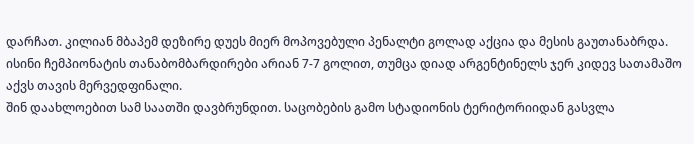დარჩათ. კილიან მბაპემ დეზირე დუეს მიერ მოპოვებული პენალტი გოლად აქცია და მესის გაუთანაბრდა. ისინი ჩემპიონატის თანაბომბარდირები არიან 7-7 გოლით, თუმცა დიად არგენტინელს ჯერ კიდევ სათამაშო აქვს თავის მერვედფინალი.
შინ დაახლოებით სამ საათში დავბრუნდით. საცობების გამო სტადიონის ტერიტორიიდან გასვლა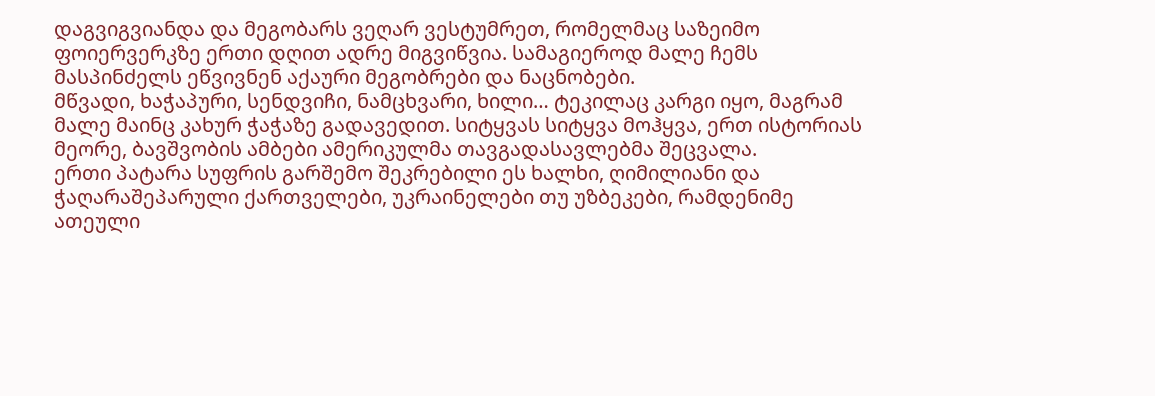დაგვიგვიანდა და მეგობარს ვეღარ ვესტუმრეთ, რომელმაც საზეიმო ფოიერვერკზე ერთი დღით ადრე მიგვიწვია. სამაგიეროდ მალე ჩემს მასპინძელს ეწვივნენ აქაური მეგობრები და ნაცნობები.
მწვადი, ხაჭაპური, სენდვიჩი, ნამცხვარი, ხილი… ტეკილაც კარგი იყო, მაგრამ მალე მაინც კახურ ჭაჭაზე გადავედით. სიტყვას სიტყვა მოჰყვა, ერთ ისტორიას მეორე, ბავშვობის ამბები ამერიკულმა თავგადასავლებმა შეცვალა.
ერთი პატარა სუფრის გარშემო შეკრებილი ეს ხალხი, ღიმილიანი და ჭაღარაშეპარული ქართველები, უკრაინელები თუ უზბეკები, რამდენიმე ათეული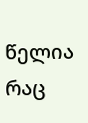წელია რაც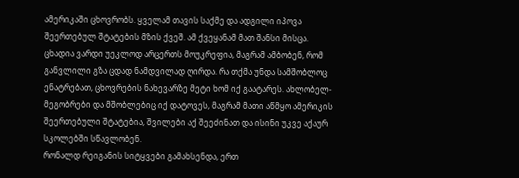ამერიკაში ცხოვრობს. ყველამ თავის საქმე და ადგილი იპოვა შეერთებულ შტატების მზის ქვეშ. ამ ქვეყანამ მათ შანსი მისცა. ცხადია ვარდი უეკლოდ არცერთს მოუკრეფია, მაგრამ ამბობენ, რომ განვლილი გზა ცდად ნამდვილად ღირდა. რა თქმა უნდა სამშობლოც ენატრებათ, ცხოვრების ნახევარზე მეტი ხომ იქ გაატარეს. ახლობელ-მეგობრები და მშობლებიც იქ დატოვეს, მაგრამ მათი აწმყო ამერიკის შეერთებული შტატებია, შვილები აქ შეეძინათ და ისინი უკვე აქაურ სკოლებში სწავლობენ.
რონალდ რეიგანის სიტყვები გამახსენდა, ერთ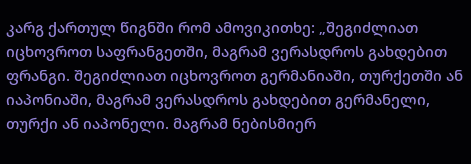კარგ ქართულ წიგნში რომ ამოვიკითხე: „შეგიძლიათ იცხოვროთ საფრანგეთში, მაგრამ ვერასდროს გახდებით ფრანგი. შეგიძლიათ იცხოვროთ გერმანიაში, თურქეთში ან იაპონიაში, მაგრამ ვერასდროს გახდებით გერმანელი, თურქი ან იაპონელი. მაგრამ ნებისმიერ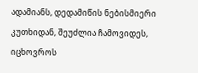ადამიანს, დედამიწის ნებისმიერი კუთხიდან, შეუძლია ჩამოვიდეს, იცხოვროს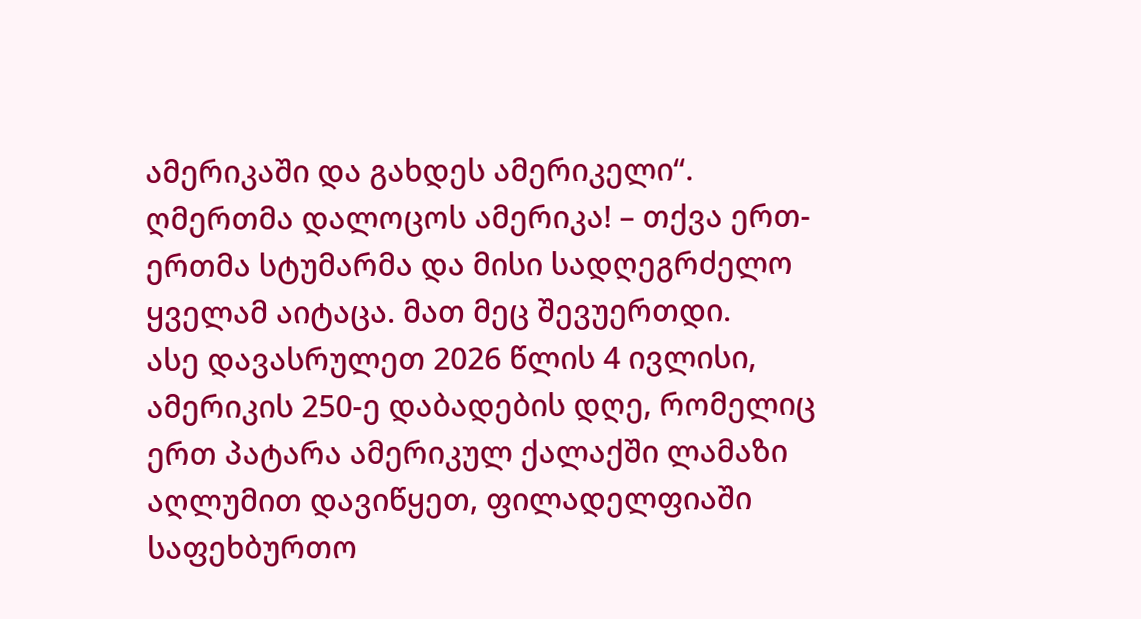ამერიკაში და გახდეს ამერიკელი“.
ღმერთმა დალოცოს ამერიკა! – თქვა ერთ-ერთმა სტუმარმა და მისი სადღეგრძელო ყველამ აიტაცა. მათ მეც შევუერთდი.
ასე დავასრულეთ 2026 წლის 4 ივლისი, ამერიკის 250-ე დაბადების დღე, რომელიც ერთ პატარა ამერიკულ ქალაქში ლამაზი აღლუმით დავიწყეთ, ფილადელფიაში საფეხბურთო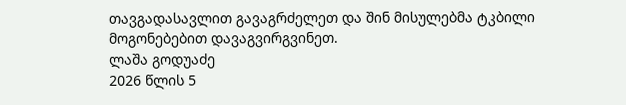თავგადასავლით გავაგრძელეთ და შინ მისულებმა ტკბილი მოგონებებით დავაგვირგვინეთ.
ლაშა გოდუაძე
2026 წლის 5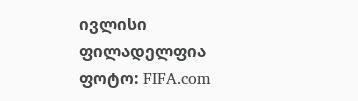ივლისი
ფილადელფია
ფოტო: FIFA.com